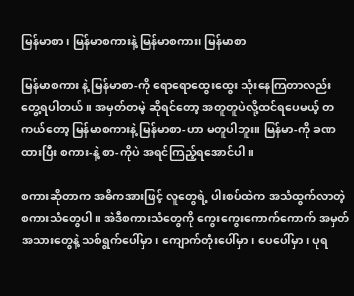မြန်မာစာ၊ မြန်မာစကားနဲ့ မြန်မာစကား၊ မြန်မာစာ

မြန်မာစကား နဲ့ မြန်မာစာ-ကို ရောရောထွေးထွေး သုံးနေကြတာလည်း တွေ့ရပါတယ်။ အမှတ်တမဲ့ ဆိုရင်တော့ အတူတူပဲလို့ထင်ရပေမယ့် တကယ်တော့ မြန်မာစကားနဲ့ မြန်မာစာ-ဟာ မတူပါဘူး။ မြန်မာ-ကို ခဏထားပြီး စကား-နဲ့ စာ-ကိုပဲ အရင်ကြည့်ရအောင်ပါ။

စကားဆိုတာက အဓိကအားဖြင့် လူတွေရဲ့ ပါးစပ်ထဲက အသံထွက်လာတဲ့ စကားသံတွေပါ။ အဲဒီစကားသံတွေကို ကွေးကွေးကောက်ကောက် အမှတ်အသားတွေနဲ့ သစ်ရွက်ပေါ်မှာ၊ ကျောက်တုံးပေါ်မှာ၊ ပေပေါ်မှာ၊ ပုရ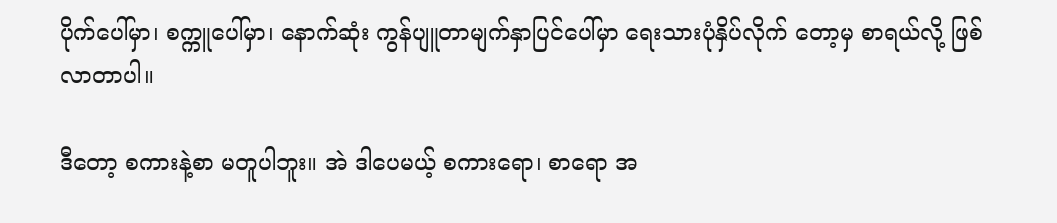ပိုက်ပေါ်မှာ၊ စက္ကူပေါ်မှာ၊ နောက်ဆုံး ကွန်ပျူတာမျက်နှာပြင်ပေါ်မှာ ရေးသားပုံနှိပ်လိုက် တော့မှ စာရယ်လို့ ဖြစ်လာတာပါ။

ဒီတော့ စကားနဲ့စာ မတူပါဘူး။ အဲ ဒါပေမယ့် စကားရော၊ စာရော အ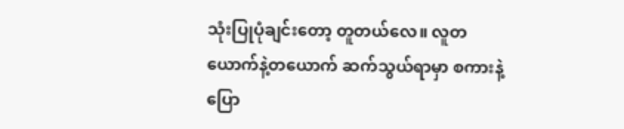သုံးပြုပုံချင်းတော့ တူတယ်လေ။ လူတယောက်နဲ့တယောက် ဆက်သွယ်ရာမှာ စကားနဲ့ပြော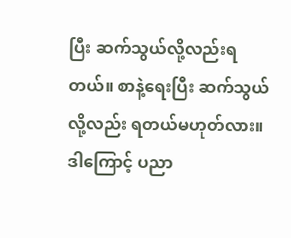ပြီး ဆက်သွယ်လို့လည်းရတယ်။ စာနဲ့ရေးပြီး ဆက်သွယ်လို့လည်း ရတယ်မဟုတ်လား။ ဒါကြောင့် ပညာ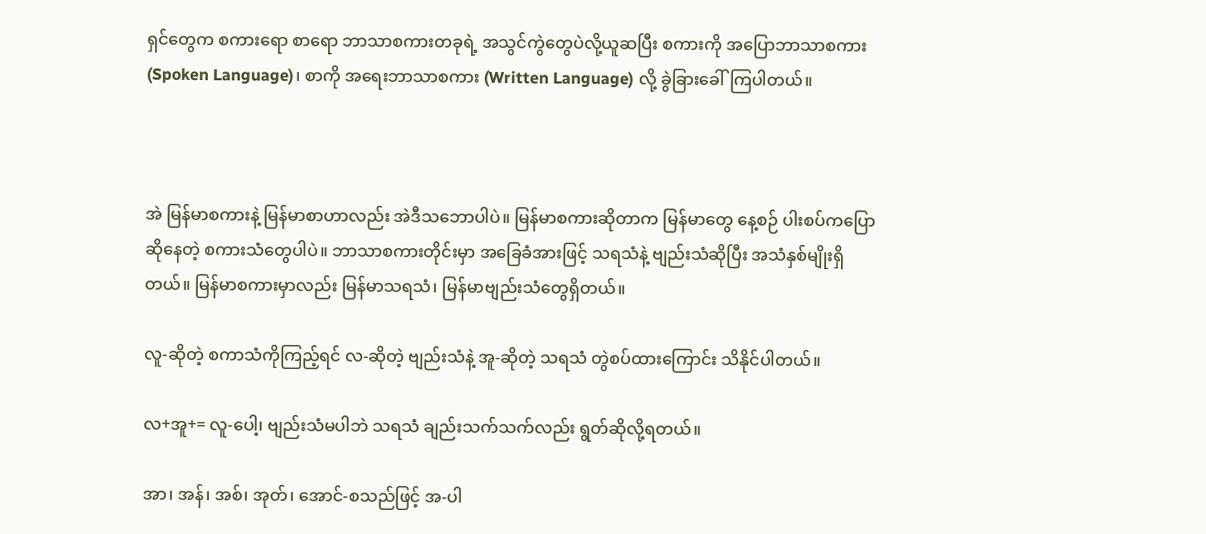ရှင်တွေက စကားရော စာရော ဘာသာစကားတခုရဲ့ အသွင်ကွဲတွေပဲလို့ယူဆပြီး စကားကို အပြောဘာသာစကား (Spoken Language)၊ စာကို အရေးဘာသာစကား (Written Language) လို့ ခွဲခြားခေါ်ကြပါတယ်။



အဲ မြန်မာစကားနဲ့ မြန်မာစာဟာလည်း အဲဒီသဘောပါပဲ။ မြန်မာစကားဆိုတာက မြန်မာတွေ နေ့စဉ် ပါးစပ်ကပြောဆိုနေတဲ့ စကားသံတွေပါပဲ။ ဘာသာစကားတိုင်းမှာ အခြေခံအားဖြင့် သရသံနဲ့ ဗျည်းသံဆိုပြီး အသံနှစ်မျိုးရှိတယ်။ မြန်မာစကားမှာလည်း မြန်မာသရသံ၊ မြန်မာဗျည်းသံတွေရှိတယ်။

လူ-ဆိုတဲ့ စကာသံကိုကြည့်ရင် လ-ဆိုတဲ့ ဗျည်းသံနဲ့ အူ-ဆိုတဲ့ သရသံ တွဲစပ်ထားကြောင်း သိနိုင်ပါတယ်။

လ+အူ+= လူ-ပေါ့၊ ဗျည်းသံမပါဘဲ သရသံ ချည်းသက်သက်လည်း ရွတ်ဆိုလို့ရတယ်။

အာ၊ အန်၊ အစ်၊ အုတ်၊ အောင်-စသည်ဖြင့် အ-ပါ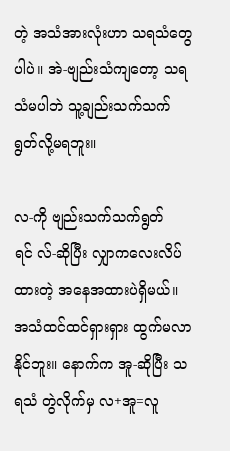တဲ့ အသံအားလုံးဟာ သရသံတွေပါပဲ။ အဲ-ဗျည်းသံကျတော့ သရသံမပါဘဲ သူ့ချည်းသက်သက် ရွတ်လို့မရဘူး။

လ-ကို ဗျည်းသက်သက်ရွတ်ရင် လ်-ဆိုပြီး လျှာကလေးလိပ်ထားတဲ့ အနေအထားပဲရှိမယ်။ အသံထင်ထင်ရှားရှား ထွက်မလာနိုင်ဘူး။ နောက်က အူ-ဆိုပြီး သရသံ တွဲလိုက်မှ လ+အူ=လူ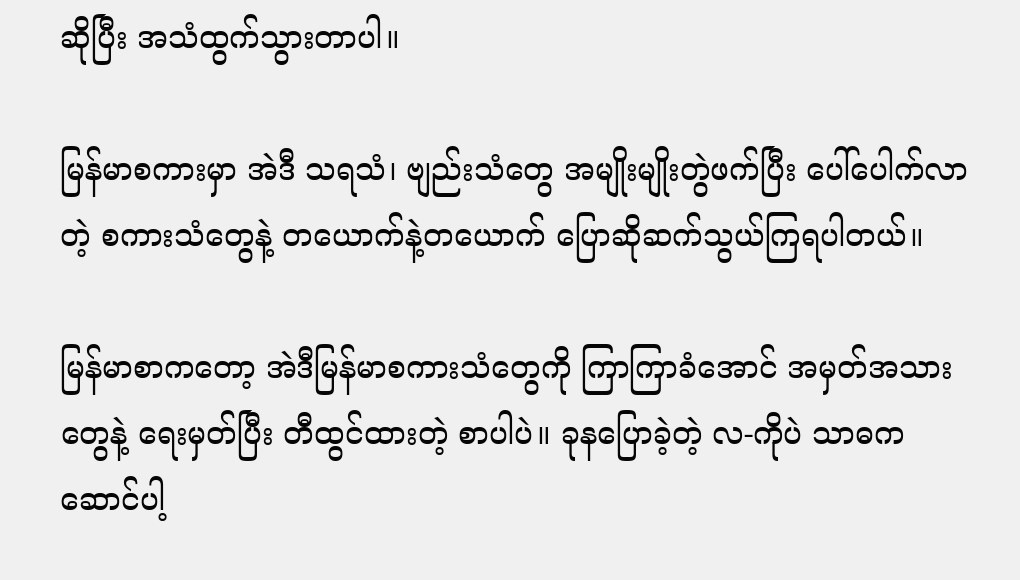ဆိုပြီး အသံထွက်သွားတာပါ။

မြန်မာစကားမှာ အဲဒီ သရသံ၊ ဗျည်းသံတွေ အမျိုးမျိုးတွဲဖက်ပြီး ပေါ်ပေါက်လာတဲ့ စကားသံတွေနဲ့ တယောက်နဲ့တယောက် ပြောဆိုဆက်သွယ်ကြရပါတယ်။

မြန်မာစာကတော့ အဲဒီမြန်မာစကားသံတွေကို ကြာကြာခံအောင် အမှတ်အသားတွေနဲ့ ရေးမှတ်ပြီး တီထွင်ထားတဲ့ စာပါပဲ။ ခုနပြောခဲ့တဲ့ လ-ကိုပဲ သာဓကဆောင်ပါ့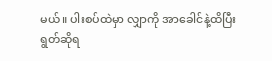မယ်။ ပါးစပ်ထဲမှာ လျှာကို အာခေါင်နဲ့ထိပြီး ရွတ်ဆိုရ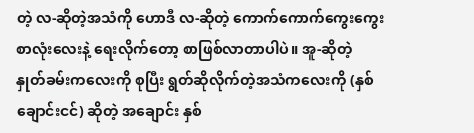တဲ့ လ-ဆိုတဲ့အသံကို ဟောဒီ လ-ဆိုတဲ့ ကောက်ကောက်ကွေးကွေး စာလုံးလေးနဲ့ ရေးလိုက်တော့ စာဖြစ်လာတာပါပဲ။ အူ-ဆိုတဲ့ နှုတ်ခမ်းကလေးကို စုပြီး ရွတ်ဆိုလိုက်တဲ့အသံကလေးကို (နှစ်ချောင်းငင်) ဆိုတဲ့ အချောင်း နှစ်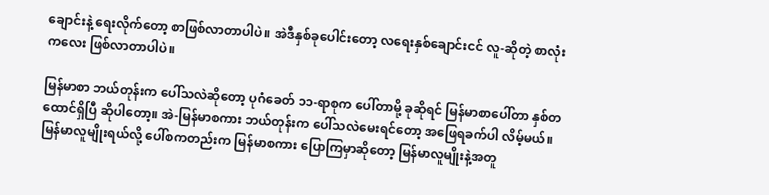ချောင်းနဲ့ ရေးလိုက်တော့ စာဖြစ်လာတာပါပဲ။ အဲဒီနှစ်ခုပေါင်းတော့ လရေးနှစ်ချောင်းငင် လူ-ဆိုတဲ့ စာလုံးကလေး ဖြစ်လာတာပါပဲ။

မြန်မာစာ ဘယ်တုန်းက ပေါ်သလဲဆိုတော့ ပုဂံခေတ် ၁၁-ရာစုက ပေါ်တာမို့ ခုဆိုရင် မြန်မာစာပေါ်တာ နှစ်တထောင်ရှိပြီ ဆိုပါတော့။ အဲ-မြန်မာစကား ဘယ်တုန်းက ပေါ်သလဲမေးရင်တော့ အဖြေရခက်ပါ လိမ့်မယ်။ မြန်မာလူမျိုးရယ်လို့ ပေါ်စကတည်းက မြန်မာစကား ပြောကြမှာဆိုတော့ မြန်မာလူမျိုးနဲ့အတူ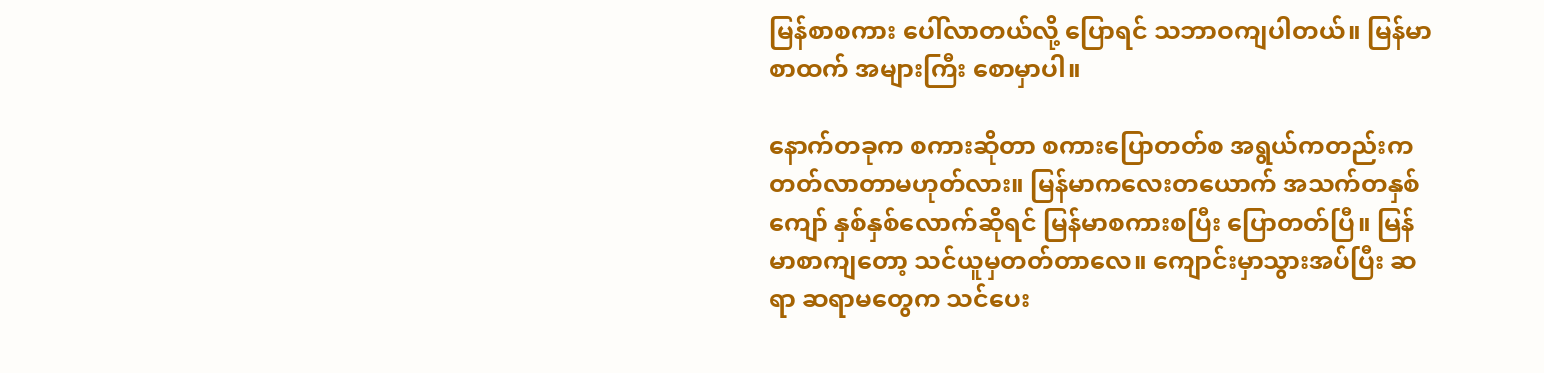မြန်စာစကား ပေါ်လာတယ်လို့ ပြောရင် သဘာဝကျပါတယ်။ မြန်မာစာထက် အများကြီး စောမှာပါ။

နောက်တခုက စကားဆိုတာ စကားပြောတတ်စ အရွယ်ကတည်းက တတ်လာတာမဟုတ်လား။ မြန်မာကလေးတယောက် အသက်တနှစ်ကျော် နှစ်နှစ်လောက်ဆိုရင် မြန်မာစကားစပြီး ပြောတတ်ပြီ။ မြန်မာစာကျတော့ သင်ယူမှတတ်တာလေ။ ကျောင်းမှာသွားအပ်ပြီး ဆရာ ဆရာမတွေက သင်ပေး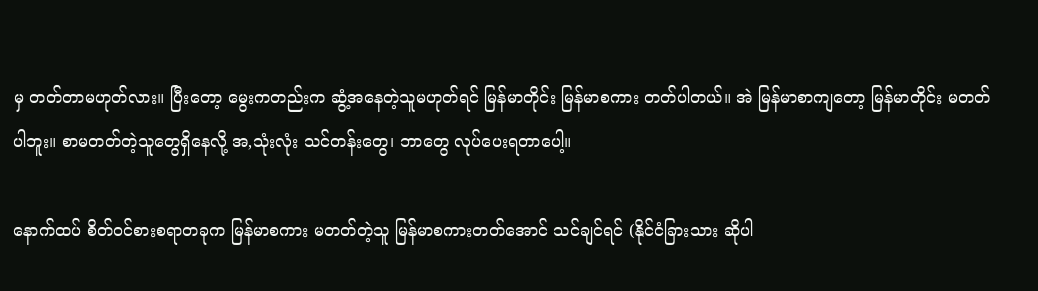မှ တတ်တာမဟုတ်လား။ ပြီးတော့ မွေးကတည်းက ဆွံ့အနေတဲ့သူမဟုတ်ရင် မြန်မာတိုင်း မြန်မာစကား တတ်ပါတယ်။ အဲ မြန်မာစာကျတော့ မြန်မာတိုင်း မတတ်ပါဘူး။ စာမတတ်တဲ့သူတွေရှိနေလို့ အ,သုံးလုံး သင်တန်းတွေ၊ ဘာတွေ လုပ်ပေးရတာပေါ့။

နောက်ထပ် စိတ်ဝင်စားစရာတခုက မြန်မာစကား မတတ်တဲ့သူ မြန်မာစကားတတ်အောင် သင်ချင်ရင် (နိုင်ငံခြားသား ဆိုပါ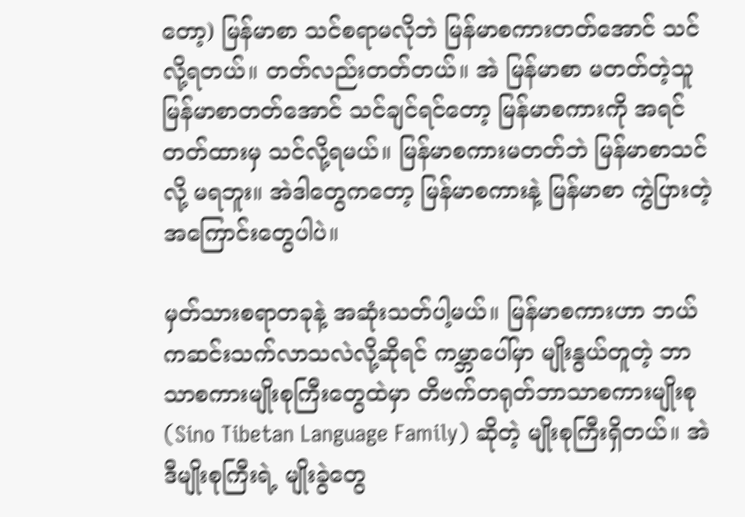တော့) မြန်မာစာ သင်စရာမလိုဘဲ မြန်မာစကားတတ်အောင် သင်လို့ရတယ်။ တတ်လည်းတတ်တယ်။ အဲ မြန်မာစာ မတတ်တဲ့သူ မြန်မာစာတတ်အောင် သင်ချင်ရင်တော့ မြန်မာစကားကို အရင်တတ်ထားမှ သင်လို့ရမယ်။ မြန်မာစကားမတတ်ဘဲ မြန်မာစာသင်လို့ မရဘူး။ အဲဒါတွေကတော့ မြန်မာစကားနဲ့ မြန်မာစာ ကွဲပြားတဲ့အကြောင်းတွေပါပဲ။

မှတ်သားစရာတခုနဲ့ အဆုံးသတ်ပါ့မယ်။ မြန်မာစကားဟာ ဘယ်ကဆင်းသက်လာသလဲလို့ဆိုရင် ကမ္ဘာပေါ်မှာ မျိုးနွယ်တူတဲ့ ဘာသာစကားမျိုးစုကြီးတွေထဲမှာ တိဗက်တရုတ်ဘာသာစကားမျိုးစု (Sino Tibetan Language Family) ဆိုတဲ့ မျိုးစုကြီးရှိတယ်။ အဲဒီမျိုးစုကြီးရဲ့ မျိုးခွဲတွေ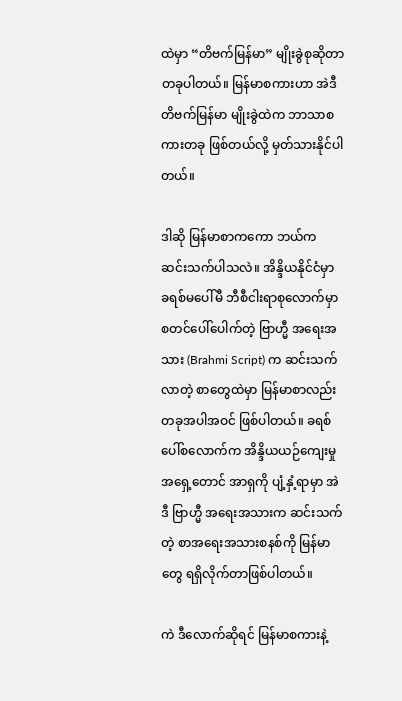ထဲမှာ “တိဗက်မြန်မာ” မျိုးခွဲစုဆိုတာ တခုပါတယ်။ မြန်မာစကားဟာ အဲဒီတိဗက်မြန်မာ မျိုးခွဲထဲက ဘာသာစကားတခု ဖြစ်တယ်လို့ မှတ်သားနိုင်ပါတယ်။

ဒါဆို မြန်မာစာကကော ဘယ်က ဆင်းသက်ပါသလဲ။ အိန္ဒိယနိုင်ငံမှာ ခရစ်မပေါ်မီ ဘီစီငါးရာစုလောက်မှာ စတင်ပေါ်ပေါက်တဲ့ ဗြာဟ္မီ အရေးအသား (Brahmi Script) က ဆင်းသက်လာတဲ့ စာတွေထဲမှာ မြန်မာစာလည်း တခုအပါအဝင် ဖြစ်ပါတယ်။ ခရစ်ပေါ်စလောက်က အိန္ဒိယယဉ်ကျေးမှု အရှေ့တောင် အာရှကို ပျံ့နှံ့ရာမှာ အဲဒီ ဗြာဟ္မီ အရေးအသားက ဆင်းသက်တဲ့ စာအရေးအသားစနစ်ကို မြန်မာတွေ ရရှိလိုက်တာဖြစ်ပါတယ်။

ကဲ ဒီလောက်ဆိုရင် မြန်မာစကားနဲ့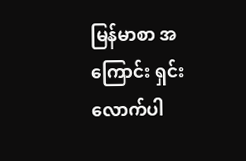မြန်မာစာ အကြောင်း ရှင်းလောက်ပါ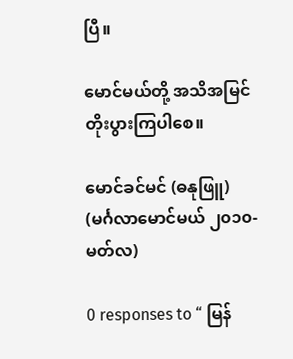ပြီ။

မောင်မယ်တို့ အသိအမြင် တိုးပွားကြပါစေ။

မောင်ခင်မင် (ဓနုဖြူ)
(မင်္ဂလာမောင်မယ် ၂၀၁၀-မတ်လ)

0 responses to “ မြန်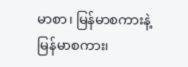မာစာ၊ မြန်မာစကားနဲ့ မြန်မာစကား၊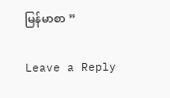မြန်မာစာ ”

Leave a Reply